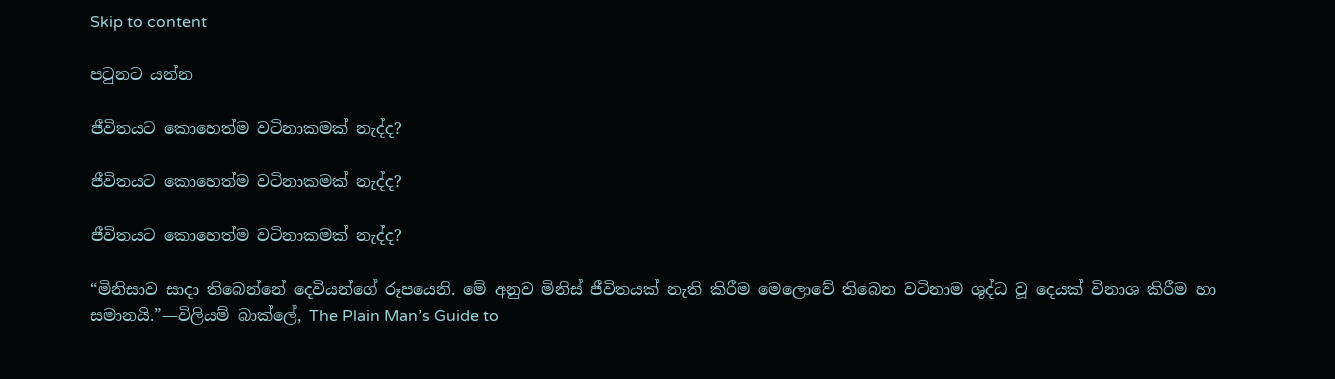Skip to content

පටුනට යන්න

ජීවිතයට කොහෙත්ම වටිනාකමක් නැද්ද?

ජීවිතයට කොහෙත්ම වටිනාකමක් නැද්ද?

ජීවිතයට කොහෙත්ම වටිනාකමක් නැද්ද?

“මිනිසාව සාදා තිබෙන්නේ දෙවියන්ගේ රූපයෙනි. මේ අනුව මිනිස් ජීවිතයක් නැති කිරීම මෙලොවේ තිබෙන වටිනාම ශුද්ධ වූ දෙයක් විනාශ කිරීම හා සමානයි.”—විලියම් බාක්ලේ, The Plain Man’s Guide to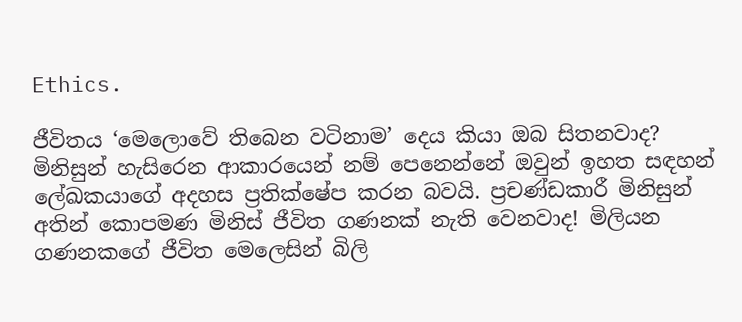Ethics.

ජීවිතය ‘මෙලොවේ තිබෙන වටිනාම’ දෙය කියා ඔබ සිතනවාද? මිනිසුන් හැසිරෙන ආකාරයෙන් නම් පෙනෙන්නේ ඔවුන් ඉහත සඳහන් ලේඛකයාගේ අදහස ප්‍රතික්ෂේප කරන බවයි. ප්‍රචණ්ඩකාරී මිනිසුන් අතින් කොපමණ මිනිස් ජීවිත ගණනක් නැති වෙනවාද! මිලියන ගණනකගේ ජීවිත මෙලෙසින් බිලි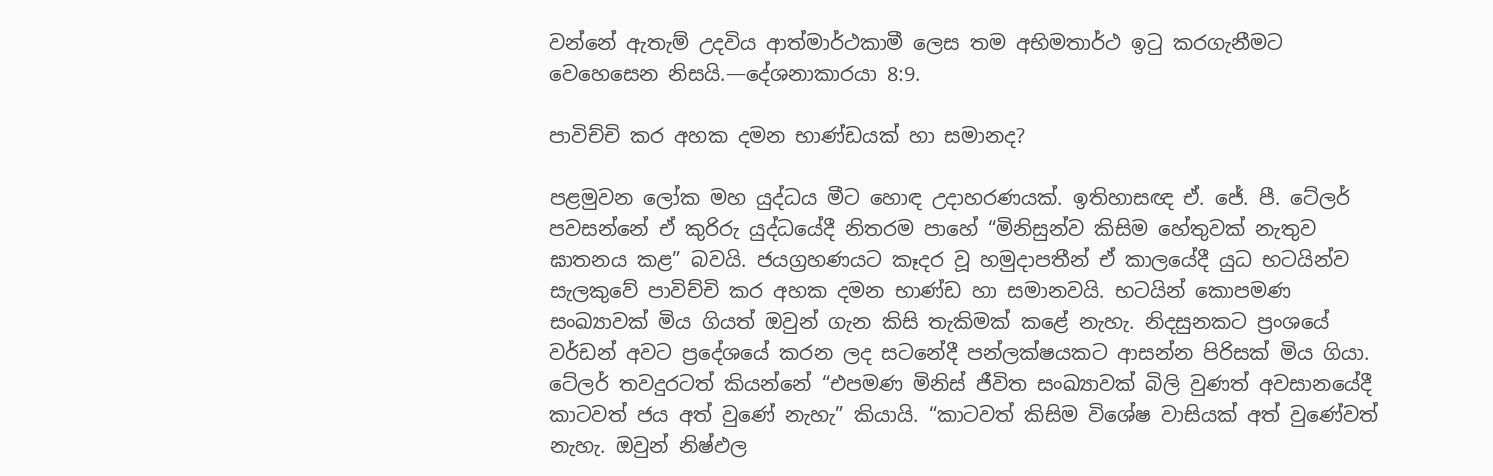වන්නේ ඇතැම් උදවිය ආත්මාර්ථකාමී ලෙස තම අභිමතාර්ථ ඉටු කරගැනීමට වෙහෙසෙන නිසයි.—දේශනාකාරයා 8:9.

පාවිච්චි කර අහක දමන භාණ්ඩයක් හා සමානද?

පළමුවන ලෝක මහ යුද්ධය මීට හොඳ උදාහරණයක්. ඉතිහාසඥ ඒ. ජේ. පී. ටේලර් පවසන්නේ ඒ කුරිරු යුද්ධයේදී නිතරම පාහේ “මිනිසුන්ව කිසිම හේතුවක් නැතුව ඝාතනය කළ” බවයි. ජයග්‍රහණයට කෑදර වූ හමුදාපතීන් ඒ කාලයේදී යුධ භටයින්ව සැලකුවේ පාවිච්චි කර අහක දමන භාණ්ඩ හා සමානවයි. භටයින් කොපමණ සංඛ්‍යාවක් මිය ගියත් ඔවුන් ගැන කිසි තැකිමක් කළේ නැහැ. නිදසුනකට ප්‍රංශයේ වර්ඩන් අවට ප්‍රදේශයේ කරන ලද සටනේදී පන්ලක්ෂයකට ආසන්න පිරිසක් මිය ගියා. ටේලර් තවදුරටත් කියන්නේ “එපමණ මිනිස් ජීවිත සංඛ්‍යාවක් බිලි වුණත් අවසානයේදී කාටවත් ජය අත් වුණේ නැහැ” කියායි. “කාටවත් කිසිම විශේෂ වාසියක් අත් වුණේවත් නැහැ. ඔවුන් නිෂ්ඵල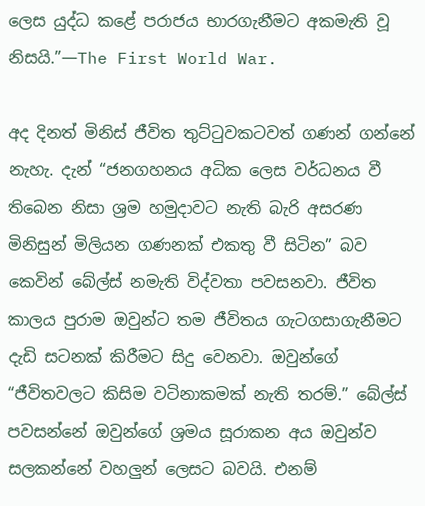ලෙස යුද්ධ කළේ පරාජය භාරගැනීමට අකමැති වූ නිසයි.”—The First World War.

අද දිනත් මිනිස් ජීවිත තුට්ටුවකටවත් ගණන් ගන්නේ නැහැ. දැන් “ජනගහනය අධික ලෙස වර්ධනය වී තිබෙන නිසා ශ්‍රම හමුදාවට නැති බැරි අසරණ මිනිසුන් මිලියන ගණනක් එකතු වී සිටින” බව කෙවින් බේල්ස් නමැති විද්වතා පවසනවා. ජීවිත කාලය පුරාම ඔවුන්ට තම ජීවිතය ගැටගසාගැනීමට දැඩි සටනක් කිරීමට සිදු වෙනවා. ඔවුන්ගේ “ජීවිතවලට කිසිම වටිනාකමක් නැති තරම්.” බේල්ස් පවසන්නේ ඔවුන්ගේ ශ්‍රමය සූරාකන අය ඔවුන්ව සලකන්නේ වහලුන් ලෙසට බවයි. එනම්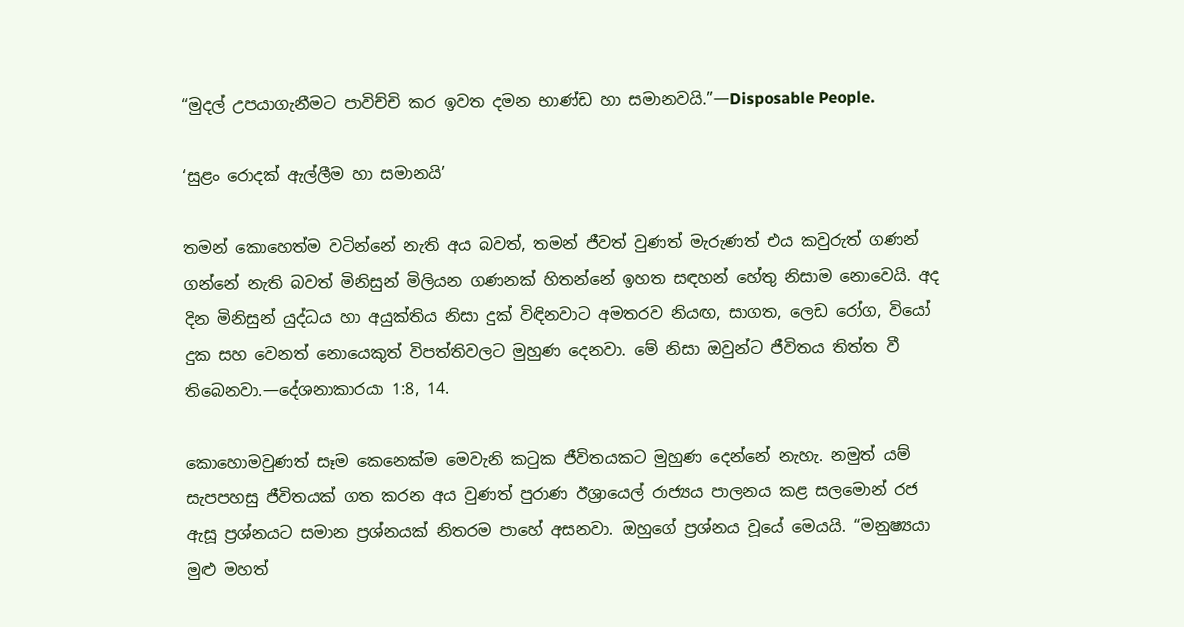“මුදල් උපයාගැනීමට පාවිච්චි කර ඉවත දමන භාණ්ඩ හා සමානවයි.”—Disposable People.

‘සුළං රොදක් ඇල්ලීම හා සමානයි’

තමන් කොහෙත්ම වටින්නේ නැති අය බවත්, තමන් ජීවත් වුණත් මැරුණත් එය කවුරුත් ගණන් ගන්නේ නැති බවත් මිනිසුන් මිලියන ගණනක් හිතන්නේ ඉහත සඳහන් හේතු නිසාම නොවෙයි. අද දින මිනිසුන් යුද්ධය හා අයුක්තිය නිසා දුක් විඳිනවාට අමතරව නියඟ, සාගත, ලෙඩ රෝග, වියෝ දුක සහ වෙනත් නොයෙකුත් විපත්තිවලට මුහුණ දෙනවා. මේ නිසා ඔවුන්ට ජීවිතය තිත්ත වී තිබෙනවා.—දේශනාකාරයා 1:8, 14.

කොහොමවුණත් සෑම කෙනෙක්ම මෙවැනි කටුක ජීවිතයකට මුහුණ දෙන්නේ නැහැ. නමුත් යම් සැපපහසු ජීවිතයක් ගත කරන අය වුණත් පුරාණ ඊශ්‍රායෙල් රාජ්‍යය පාලනය කළ සලමොන් රජ ඇසූ ප්‍රශ්නයට සමාන ප්‍රශ්නයක් නිතරම පාහේ අසනවා. ඔහුගේ ප්‍රශ්නය වූයේ මෙයයි. “මනුෂ්‍යයා මුළු මහත්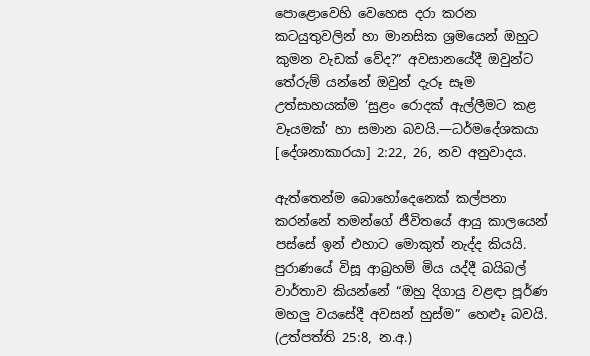පොළොවෙහි වෙහෙස දරා කරන කටයුතුවලින් හා මානසික ශ්‍රමයෙන් ඔහුට කුමන වැඩක් වේද?” අවසානයේදී ඔවුන්ට තේරුම් යන්නේ ඔවුන් දැරූ සෑම උත්සාහයක්ම ‘සුළං රොදක් ඇල්ලීමට කළ වෑයමක්’ හා සමාන බවයි.—ධර්මදේශකයා [දේශනාකාරයා] 2:22, 26, නව අනුවාදය.

ඇත්තෙන්ම බොහෝදෙනෙක් කල්පනා කරන්නේ තමන්ගේ ජීවිතයේ ආයු කාලයෙන් පස්සේ ඉන් එහාට මොකුත් නැද්ද කියයි. පුරාණයේ විසූ ආබ්‍රහම් මිය යද්දී බයිබල් වාර්තාව කියන්නේ “ඔහු දිගායු වළඳා පූර්ණ මහලු වයසේදී අවසන් හුස්ම” හෙළූ බවයි. (උත්පත්ති 25:8, න.අ.)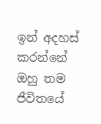ඉන් අදහස් කරන්නේ ඔහු තම ජීවිතයේ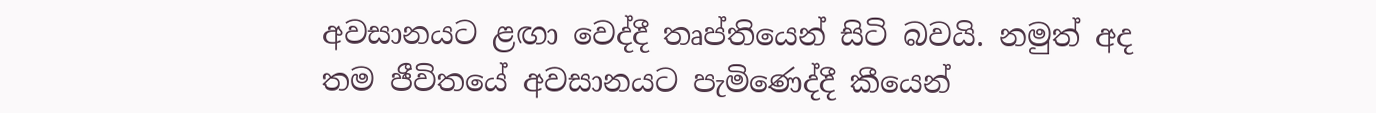අවසානයට ළඟා වෙද්දී තෘප්තියෙන් සිටි බවයි. නමුත් අද තම ජීවිතයේ අවසානයට පැමිණෙද්දී කීයෙන්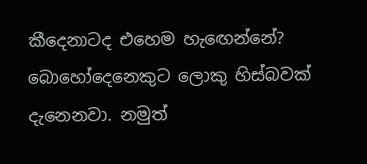කීදෙනාටද එහෙම හැඟෙන්නේ? බොහෝදෙනෙකුට ලොකු හිස්බවක් දැනෙනවා. නමුත්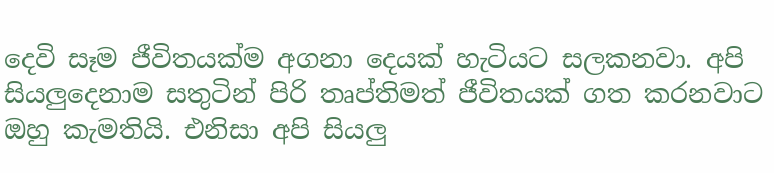දෙවි සෑම ජීවිතයක්ම අගනා දෙයක් හැටියට සලකනවා. අපි සියලුදෙනාම සතුටින් පිරි තෘප්තිමත් ජීවිතයක් ගත කරනවාට ඔහු කැමතියි. එනිසා අපි සියලු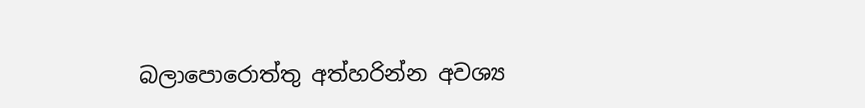බලාපොරොත්තු අත්හරින්න අවශ්‍ය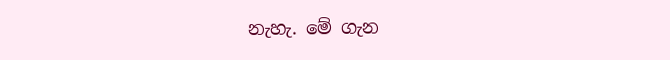නැහැ. මේ ගැන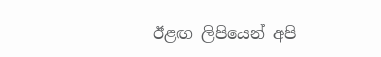ඊළඟ ලිපියෙන් අපි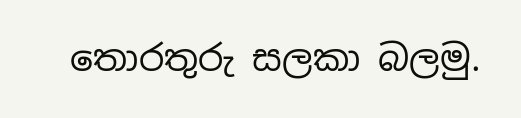තොරතුරු සලකා බලමු.